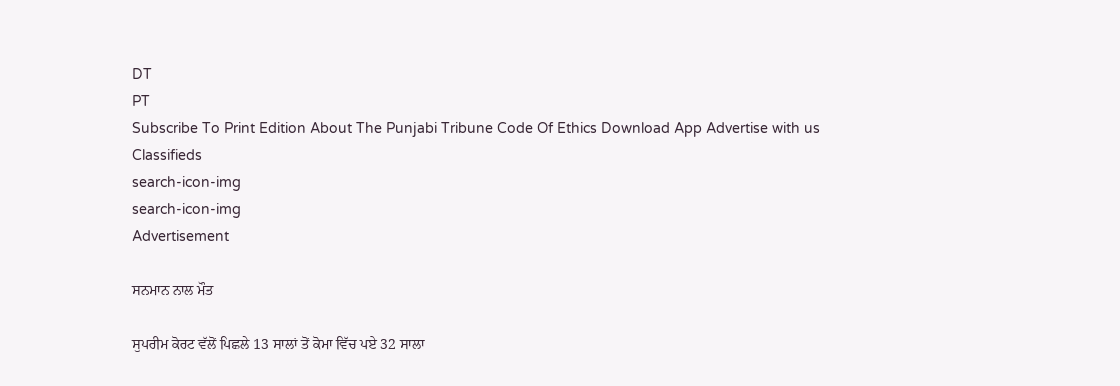DT
PT
Subscribe To Print Edition About The Punjabi Tribune Code Of Ethics Download App Advertise with us Classifieds
search-icon-img
search-icon-img
Advertisement

ਸਨਮਾਨ ਨਾਲ ਮੌਤ

ਸੁਪਰੀਮ ਕੋਰਟ ਵੱਲੋਂ ਪਿਛਲੇ 13 ਸਾਲਾਂ ਤੋਂ ਕੋਮਾ ਵਿੱਚ ਪਏ 32 ਸਾਲਾ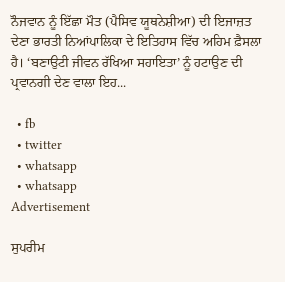ਨੌਜਵਾਨ ਨੂੰ ਇੱਛਾ ਮੌਤ (ਪੈਸਿਵ ਯੂਥਨੇਸ਼ੀਆ) ਦੀ ਇਜਾਜ਼ਤ ਦੇਣਾ ਭਾਰਤੀ ਨਿਆਂਪਾਲਿਕਾ ਦੇ ਇਤਿਹਾਸ ਵਿੱਚ ਅਹਿਮ ਫ਼ੈਸਲਾ ਹੈ। ‘ਬਣਾਉਟੀ ਜੀਵਨ ਰੱਖਿਆ ਸਹਾਇਤਾ’ ਨੂੰ ਹਟਾਉਣ ਦੀ ਪ੍ਰਵਾਨਗੀ ਦੇਣ ਵਾਲਾ ਇਹ...

  • fb
  • twitter
  • whatsapp
  • whatsapp
Advertisement

ਸੁਪਰੀਮ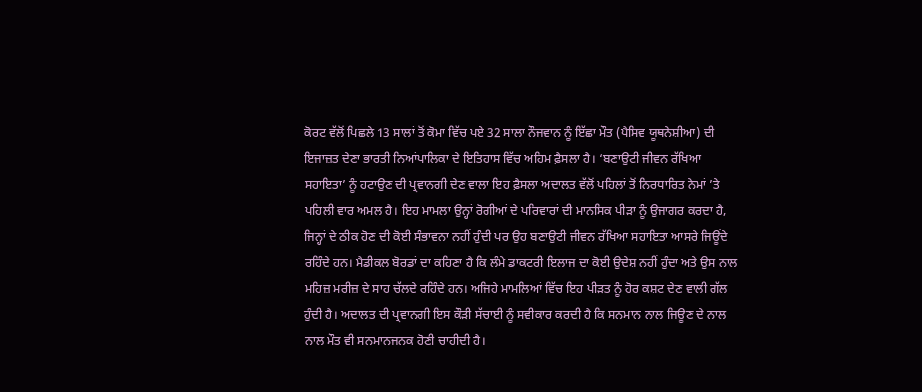ਕੋਰਟ ਵੱਲੋਂ ਪਿਛਲੇ 13 ਸਾਲਾਂ ਤੋਂ ਕੋਮਾ ਵਿੱਚ ਪਏ 32 ਸਾਲਾ ਨੌਜਵਾਨ ਨੂੰ ਇੱਛਾ ਮੌਤ (ਪੈਸਿਵ ਯੂਥਨੇਸ਼ੀਆ) ਦੀ ਇਜਾਜ਼ਤ ਦੇਣਾ ਭਾਰਤੀ ਨਿਆਂਪਾਲਿਕਾ ਦੇ ਇਤਿਹਾਸ ਵਿੱਚ ਅਹਿਮ ਫ਼ੈਸਲਾ ਹੈ। ‘ਬਣਾਉਟੀ ਜੀਵਨ ਰੱਖਿਆ ਸਹਾਇਤਾ’ ਨੂੰ ਹਟਾਉਣ ਦੀ ਪ੍ਰਵਾਨਗੀ ਦੇਣ ਵਾਲਾ ਇਹ ਫ਼ੈਸਲਾ ਅਦਾਲਤ ਵੱਲੋਂ ਪਹਿਲਾਂ ਤੋਂ ਨਿਰਧਾਰਿਤ ਨੇਮਾਂ ’ਤੇ ਪਹਿਲੀ ਵਾਰ ਅਮਲ ਹੈ। ਇਹ ਮਾਮਲਾ ਉਨ੍ਹਾਂ ਰੋਗੀਆਂ ਦੇ ਪਰਿਵਾਰਾਂ ਦੀ ਮਾਨਸਿਕ ਪੀੜਾ ਨੂੰ ਉਜਾਗਰ ਕਰਦਾ ਹੈ, ਜਿਨ੍ਹਾਂ ਦੇ ਠੀਕ ਹੋਣ ਦੀ ਕੋਈ ਸੰਭਾਵਨਾ ਨਹੀਂ ਹੁੰਦੀ ਪਰ ਉਹ ਬਣਾਉਟੀ ਜੀਵਨ ਰੱਖਿਆ ਸਹਾਇਤਾ ਆਸਰੇ ਜਿਊਂਦੇ ਰਹਿੰਦੇ ਹਨ। ਮੈਡੀਕਲ ਬੋਰਡਾਂ ਦਾ ਕਹਿਣਾ ਹੈ ਕਿ ਲੰਮੇ ਡਾਕਟਰੀ ਇਲਾਜ ਦਾ ਕੋਈ ਉਦੇਸ਼ ਨਹੀਂ ਹੁੰਦਾ ਅਤੇ ਉਸ ਨਾਲ ਮਹਿਜ਼ ਮਰੀਜ਼ ਦੇ ਸਾਹ ਚੱਲਦੇ ਰਹਿੰਦੇ ਹਨ। ਅਜਿਹੇ ਮਾਮਲਿਆਂ ਵਿੱਚ ਇਹ ਪੀੜਤ ਨੂੰ ਹੋਰ ਕਸ਼ਟ ਦੇਣ ਵਾਲੀ ਗੱਲ ਹੁੰਦੀ ਹੈ। ਅਦਾਲਤ ਦੀ ਪ੍ਰਵਾਨਗੀ ਇਸ ਕੌੜੀ ਸੱਚਾਈ ਨੂੰ ਸਵੀਕਾਰ ਕਰਦੀ ਹੈ ਕਿ ਸਨਮਾਨ ਨਾਲ ਜਿਊਣ ਦੇ ਨਾਲ ਨਾਲ ਮੌਤ ਵੀ ਸਨਮਾਨਜਨਕ ਹੋਣੀ ਚਾਹੀਦੀ ਹੈ।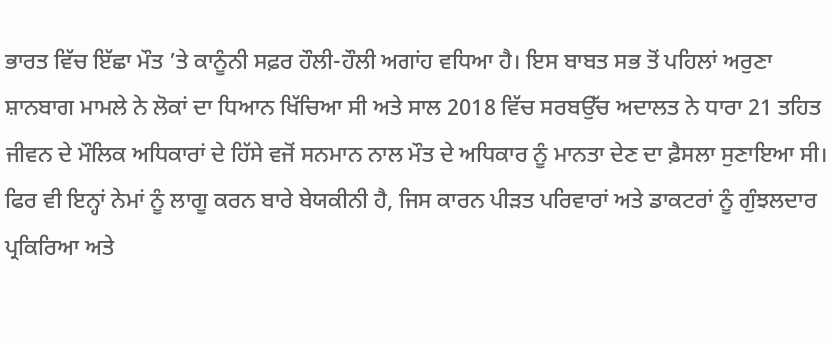ਭਾਰਤ ਵਿੱਚ ਇੱਛਾ ਮੌਤ ’ਤੇ ਕਾਨੂੰਨੀ ਸਫ਼ਰ ਹੌਲੀ-ਹੌਲੀ ਅਗਾਂਹ ਵਧਿਆ ਹੈ। ਇਸ ਬਾਬਤ ਸਭ ਤੋਂ ਪਹਿਲਾਂ ਅਰੁਣਾ ਸ਼ਾਨਬਾਗ ਮਾਮਲੇ ਨੇ ਲੋਕਾਂ ਦਾ ਧਿਆਨ ਖਿੱਚਿਆ ਸੀ ਅਤੇ ਸਾਲ 2018 ਵਿੱਚ ਸਰਬਉੱਚ ਅਦਾਲਤ ਨੇ ਧਾਰਾ 21 ਤਹਿਤ ਜੀਵਨ ਦੇ ਮੌਲਿਕ ਅਧਿਕਾਰਾਂ ਦੇ ਹਿੱਸੇ ਵਜੋਂ ਸਨਮਾਨ ਨਾਲ ਮੌਤ ਦੇ ਅਧਿਕਾਰ ਨੂੰ ਮਾਨਤਾ ਦੇਣ ਦਾ ਫ਼ੈਸਲਾ ਸੁਣਾਇਆ ਸੀ। ਫਿਰ ਵੀ ਇਨ੍ਹਾਂ ਨੇਮਾਂ ਨੂੰ ਲਾਗੂ ਕਰਨ ਬਾਰੇ ਬੇਯਕੀਨੀ ਹੈ, ਜਿਸ ਕਾਰਨ ਪੀੜਤ ਪਰਿਵਾਰਾਂ ਅਤੇ ਡਾਕਟਰਾਂ ਨੂੰ ਗੁੰਝਲਦਾਰ ਪ੍ਰਕਿਰਿਆ ਅਤੇ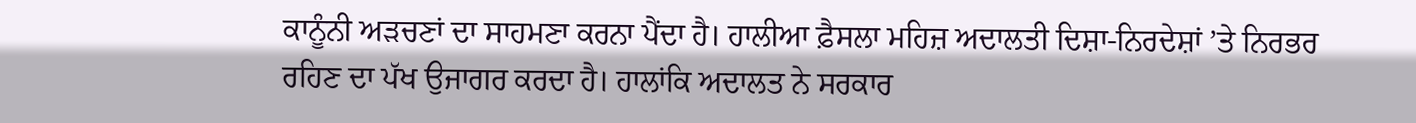ਕਾਨੂੰਨੀ ਅੜਚਣਾਂ ਦਾ ਸਾਹਮਣਾ ਕਰਨਾ ਪੈਂਦਾ ਹੈ। ਹਾਲੀਆ ਫ਼ੈਸਲਾ ਮਹਿਜ਼ ਅਦਾਲਤੀ ਦਿਸ਼ਾ-ਨਿਰਦੇਸ਼ਾਂ ’ਤੇ ਨਿਰਭਰ ਰਹਿਣ ਦਾ ਪੱਖ ਉਜਾਗਰ ਕਰਦਾ ਹੈ। ਹਾਲਾਂਕਿ ਅਦਾਲਤ ਨੇ ਸਰਕਾਰ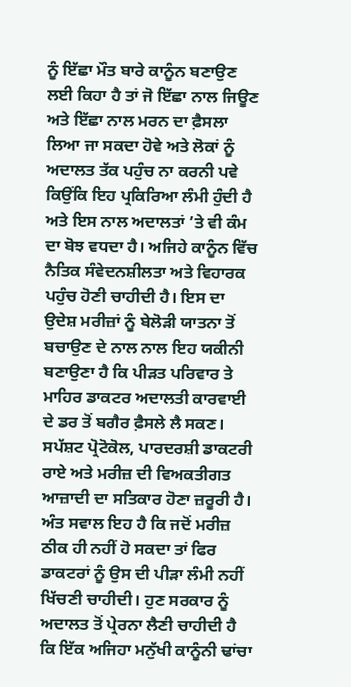ਨੂੰ ਇੱਛਾ ਮੌਤ ਬਾਰੇ ਕਾਨੂੰਨ ਬਣਾਉਣ ਲਈ ਕਿਹਾ ਹੈ ਤਾਂ ਜੋ ਇੱਛਾ ਨਾਲ ਜਿਊਣ ਅਤੇ ਇੱਛਾ ਨਾਲ ਮਰਨ ਦਾ ਫ਼ੈਸਲਾ ਲਿਆ ਜਾ ਸਕਦਾ ਹੋਵੇ ਅਤੇ ਲੋਕਾਂ ਨੂੰ ਅਦਾਲਤ ਤੱਕ ਪਹੁੰਚ ਨਾ ਕਰਨੀ ਪਵੇ ਕਿਉਂਕਿ ਇਹ ਪ੍ਰਕਿਰਿਆ ਲੰਮੀ ਹੁੰਦੀ ਹੈ ਅਤੇ ਇਸ ਨਾਲ ਅਦਾਲਤਾਂ ’ਤੇ ਵੀ ਕੰਮ ਦਾ ਬੋਝ ਵਧਦਾ ਹੈ। ਅਜਿਹੇ ਕਾਨੂੰਨ ਵਿੱਚ ਨੈਤਿਕ ਸੰਵੇਦਨਸ਼ੀਲਤਾ ਅਤੇ ਵਿਹਾਰਕ ਪਹੁੰਚ ਹੋਣੀ ਚਾਹੀਦੀ ਹੈ। ਇਸ ਦਾ ਉਦੇਸ਼ ਮਰੀਜ਼ਾਂ ਨੂੰ ਬੇਲੋੜੀ ਯਾਤਨਾ ਤੋਂ ਬਚਾਉਣ ਦੇ ਨਾਲ ਨਾਲ ਇਹ ਯਕੀਨੀ ਬਣਾਉਣਾ ਹੈ ਕਿ ਪੀੜਤ ਪਰਿਵਾਰ ਤੇ ਮਾਹਿਰ ਡਾਕਟਰ ਅਦਾਲਤੀ ਕਾਰਵਾਈ ਦੇ ਡਰ ਤੋਂ ਬਗੈਰ ਫ਼ੈਸਲੇ ਲੈ ਸਕਣ। ਸਪੱਸ਼ਟ ਪ੍ਰੋਟੋਕੋਲ, ਪਾਰਦਰਸ਼ੀ ਡਾਕਟਰੀ ਰਾਏ ਅਤੇ ਮਰੀਜ਼ ਦੀ ਵਿਅਕਤੀਗਤ ਆਜ਼ਾਦੀ ਦਾ ਸਤਿਕਾਰ ਹੋਣਾ ਜ਼ਰੂਰੀ ਹੈ। ਅੰਤ ਸਵਾਲ ਇਹ ਹੈ ਕਿ ਜਦੋਂ ਮਰੀਜ਼ ਠੀਕ ਹੀ ਨਹੀਂ ਹੋ ਸਕਦਾ ਤਾਂ ਫਿਰ ਡਾਕਟਰਾਂ ਨੂੰ ਉਸ ਦੀ ਪੀੜਾ ਲੰਮੀ ਨਹੀਂ ਖਿੱਚਣੀ ਚਾਹੀਦੀ। ਹੁਣ ਸਰਕਾਰ ਨੂੰ ਅਦਾਲਤ ਤੋਂ ਪ੍ਰੇਰਨਾ ਲੈਣੀ ਚਾਹੀਦੀ ਹੈ ਕਿ ਇੱਕ ਅਜਿਹਾ ਮਨੁੱਖੀ ਕਾਨੂੰਨੀ ਢਾਂਚਾ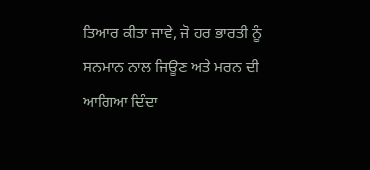ਤਿਆਰ ਕੀਤਾ ਜਾਵੇ, ਜੋ ਹਰ ਭਾਰਤੀ ਨੂੰ ਸਨਮਾਨ ਨਾਲ ਜਿਊਣ ਅਤੇ ਮਰਨ ਦੀ ਆਗਿਆ ਦਿੰਦਾ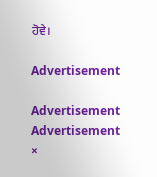ਹੋਵੇ।

Advertisement

Advertisement
Advertisement
×